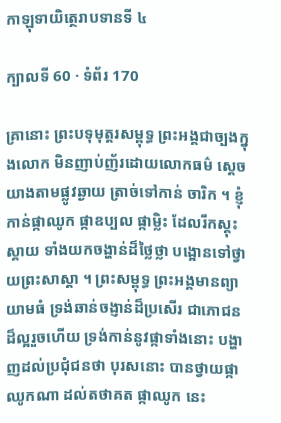កាឡុទាយិត្ថេរាបទានទី ៤

ក្បាលទី 60 · ទំព័រ 170

គ្រានោះ ព្រះបទុមុត្តរសម្ពុទ្ធ ព្រះអង្គជាច្បងក្នុងលោក មិនញាប់ញ័រដោយលោកធម៌ ស្តេចយាងតាមផ្លូវឆ្ងាយ ត្រាច់ទៅកាន់ ចារិក ។ ខ្ញុំកាន់ផ្កាឈូក ផ្កាឧប្បល ផ្កាម្លិះ ដែលរីកស្គុះស្គាយ ទាំងយកចង្ហាន់ដ៏ថ្លៃថ្លា បង្អោនទៅថ្វាយព្រះសាស្តា ។ ព្រះសម្ពុទ្ធ ព្រះអង្គមានព្យាយាមធំ ទ្រង់ឆាន់ចង្ញាន់ដ៏ប្រសើរ ជាភោជន ដ៏ល្អរួចហើយ ទ្រង់កាន់នូវផ្កាទាំងនោះ បង្ហាញដល់ប្រជុំជនថា បុរសនោះ បានថ្វាយផ្កាឈូកណា ដល់តថាគត ផ្កាឈូក នេះ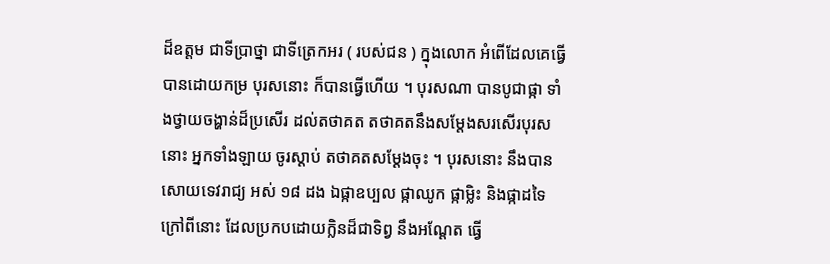ដ៏ឧត្តម ជាទីប្រាថ្នា ជាទីត្រេកអរ ( របស់ជន ) ក្នុងលោក អំពើដែលគេធ្វើ បានដោយកម្រ បុរសនោះ ក៏បានធ្វើហើយ ។ បុរសណា បានបូជាផ្កា ទាំងថ្វាយចង្ហាន់ដ៏ប្រសើរ ដល់តថាគត តថាគតនឹងសម្តែងសរសើរបុរសនោះ អ្នកទាំងឡាយ ចូរស្តាប់ តថាគតសម្តែងចុះ ។ បុរសនោះ នឹងបានសោយទេវរាជ្យ អស់ ១៨ ដង ឯផ្កាឧប្បល ផ្កាឈូក ផ្កាម្លិះ និងផ្កាដទៃ ក្រៅពីនោះ ដែលប្រកបដោយក្លិនដ៏ជាទិព្វ នឹងអណ្តែត ធ្វើ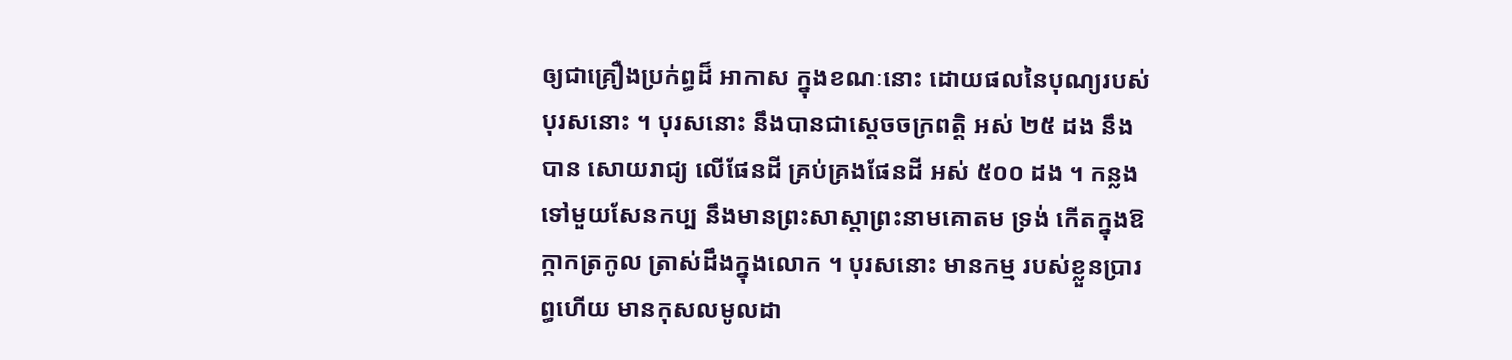ឲ្យជាគ្រឿងប្រក់ព្ធដ៏ អាកាស ក្នុងខណៈនោះ ដោយផលនៃបុណ្យរបស់បុរសនោះ ។ បុរសនោះ នឹងបានជាស្តេចចក្រពត្តិ អស់ ២៥ ដង នឹងបាន សោយរាជ្យ លើផែនដី គ្រប់គ្រងផែនដី អស់ ៥០០ ដង ។ កន្លងទៅមួយសែនកប្ប នឹងមានព្រះសាស្តាព្រះនាមគោតម ទ្រង់ កើតក្នុងឱក្កាកត្រកូល ត្រាស់ដឹងក្នុងលោក ។ បុរសនោះ មានកម្ម របស់ខ្លួនប្រារព្ធហើយ មានកុសលមូលដា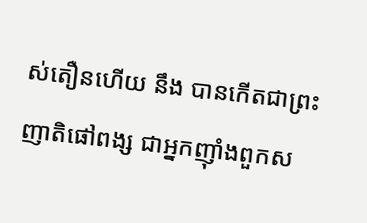ស់តឿនហើយ នឹង បានកើតជាព្រះញាតិផៅពង្ស ជាអ្នកញ៉ាំងពួកស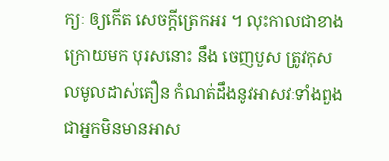ក្យៈ ឲ្យកើត សេចក្តីត្រេកអរ ។ លុះកាលជាខាងក្រោយមក បុរសនោះ នឹង ចេញបួស ត្រូវកុសលមូលដាស់តឿន កំណត់ដឹងនូវអាសវៈទាំងពួង ជាអ្នកមិនមានអាស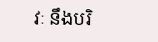វៈ នឹងបរិ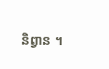និព្វាន ។